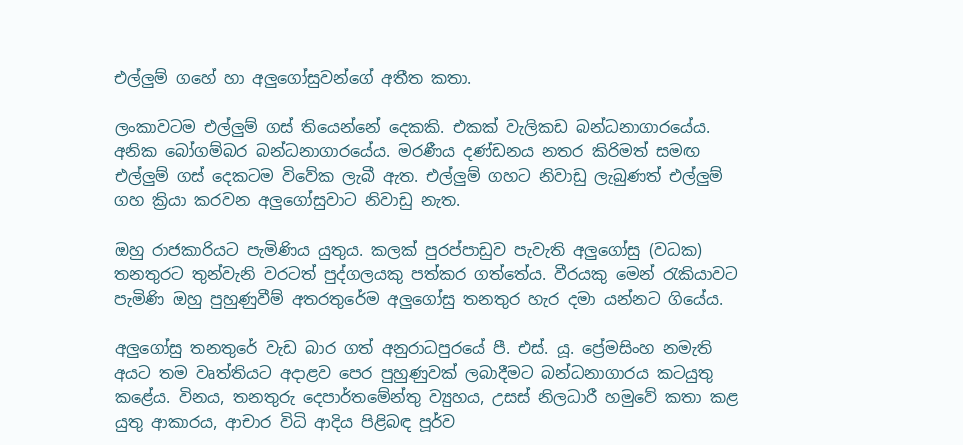එල්ලුම් ගහේ හා අලුගෝසුවන්ගේ අතීත කතා.

ලංකාවටම එල්ලුම් ගස් තියෙන්නේ දෙකකි. එකක් වැලිකඩ බන්ධනාගාරයේය. අනික බෝගම්බර බන්ධනාගාරයේය. මරණීය දණ්ඩනය නතර කිරිමත් සමඟ එල්ලුම් ගස් දෙකටම විවේක ලැබී ඇත. එල්ලුම් ගහට නිවාඩු ලැබුණත් එල්ලුම් ගහ ක්‍රියා කරවන අලුගෝසුවාට නිවාඩු නැත.

ඔහු රාජකාරියට පැමිණිය යුතුය. කලක් පුරප්පාඩුව පැවැති අලුගෝසු (වධක) තනතුරට තුන්වැනි වරටත් පුද්ගලයකු පත්කර ගත්තේය. වීරයකු මෙන් රැකියාවට පැමිණි ඔහු පුහුණුවීම් අතරතුරේම අලුගෝසු තනතුර හැර දමා යන්නට ගියේය.

අලුගෝසු තනතුරේ වැඩ බාර ගත් අනුරාධපුරයේ පී. එස්. යූ. ප්‍රේමසිංහ නමැති අයට තම වෘත්තියට අදාළව පෙර පුහුණුවක් ලබාදීමට බන්ධනාගාරය කටයුතු කළේය. විනය, තනතුරු දෙපාර්තමේන්තු ව්‍යුහය, උසස් නිලධාරී හමුවේ කතා කළ යුතු ආකාරය, ආචාර විධි ආදිය පිළිබඳ පූර්ව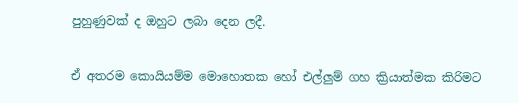පුහුණුවක් ද ඔහුට ලබා දෙන ලදී.

ඒ අතරම කොයියම්ම මොහොතක හෝ එල්ලුම් ගහ ක්‍රියාත්මක කිරිමට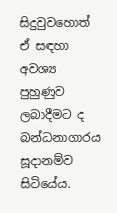සිදුවුවහොත් ඒ සඳහා අවශ්‍ය පුහුණුව ලබාදීමට ද බන්ධනාගාරය සූදානම්ව සිටියේය.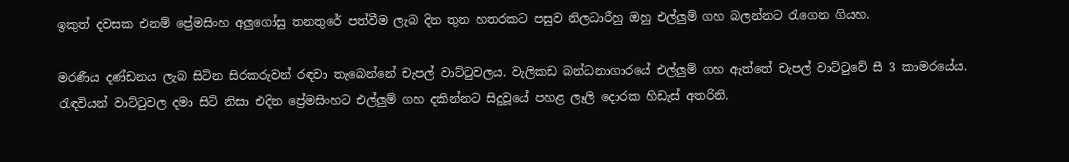ඉකුත් දවසක එනම් ප්‍රේමසිංහ අලුගෝසු තනතුරේ පත්වීම ලැබ දින තුන හතරකට පසුව නිලධාරීහු ඔහු එල්ලුම් ගහ බලන්නට රැගෙන ගියහ.

මරණීය දණ්ඩනය ලැබ සිටින සිරකරුවන් රඳවා තැබෙන්නේ චැපල් වාට්ටුවලය. වැලිකඩ බන්ධනාගාරයේ එල්ලුම් ගහ ඇත්තේ චැපල් වාට්ටුවේ සී 3 කාමරයේය. රැඳවියන් වාට්ටුවල දමා සිටි නිසා එදින ප්‍රේමසිංහට එල්ලුම් ගහ දකින්නට සිදුවූයේ පහළ ලෑලි දොරක හිඩැස් අතරිනි.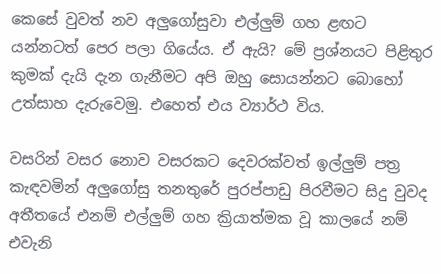කෙසේ වුවත් නව අලුගෝසුවා එල්ලුම් ගහ ළඟට යන්නටත් පෙර පලා ගියේය. ඒ ඇයි? මේ ප්‍රශ්නයට පිළිතුර කුමක් දැයි දැන ගැනීමට අපි ඔහු සොයන්නට බොහෝ උත්සාහ දැරුවෙමු. එහෙත් එය ව්‍යාර්ථ විය.

වසරින් වසර නොව වසරකට දෙවරක්වත් ඉල්ලුම් පත්‍ර කැඳවමින් අලුගෝසු තනතුරේ පුරප්පාඩු පිරවීමට සිදු වුවද අතීතයේ එනම් එල්ලුම් ගහ ක්‍රියාත්මක වූ කාලයේ නම් එවැනි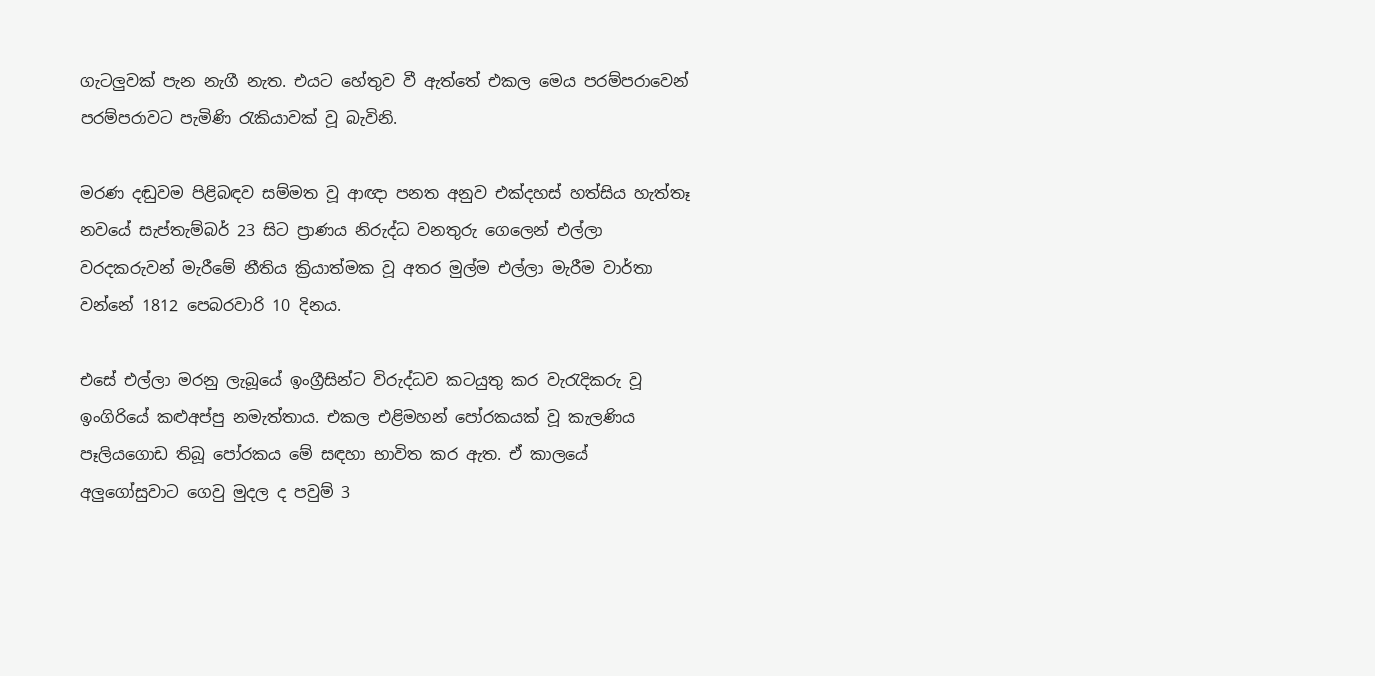ගැටලුවක් පැන නැගී නැත. එයට හේතුව වී ඇත්තේ එකල මෙය පරම්පරාවෙන් පරම්පරාවට පැමිණි රැකියාවක් වූ බැවිනි.

මරණ දඬුවම පිළිබඳව සම්මත වූ ආඥා පනත අනුව එක්දහස් හත්සිය හැත්තෑ නවයේ සැප්තැම්බර් 23 සිට ප්‍රාණය නිරුද්ධ වනතුරු ගෙලෙන් එල්ලා වරදකරුවන් මැරීමේ නීතිය ක්‍රියාත්මක වූ අතර මුල්ම එල්ලා මැරීම වාර්තා වන්නේ 1812 පෙබරවාරි 10 දිනය.

එසේ එල්ලා මරනු ලැබූයේ ඉංග්‍රීසින්ට විරුද්ධව කටයුතු කර වැරැදිකරු වූ ඉංගිරියේ කළුඅප්පු නමැත්තාය. එකල එළිමහන් පෝරකයක් වූ කැලණිය පෑලියගොඩ තිබූ පෝරකය මේ සඳහා භාවිත කර ඇත. ඒ කාලයේ අලුගෝසුවාට ගෙවු මුදල ද පවුම් 3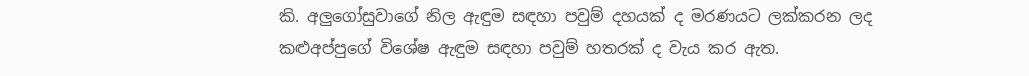කි. අලුගෝසුවාගේ නිල ඇඳුම සඳහා පවුම් දහයක් ද මරණයට ලක්කරන ලද කළුඅප්පුගේ විශේෂ ඇඳුම සඳහා පවුම් හතරක් ද වැය කර ඇත.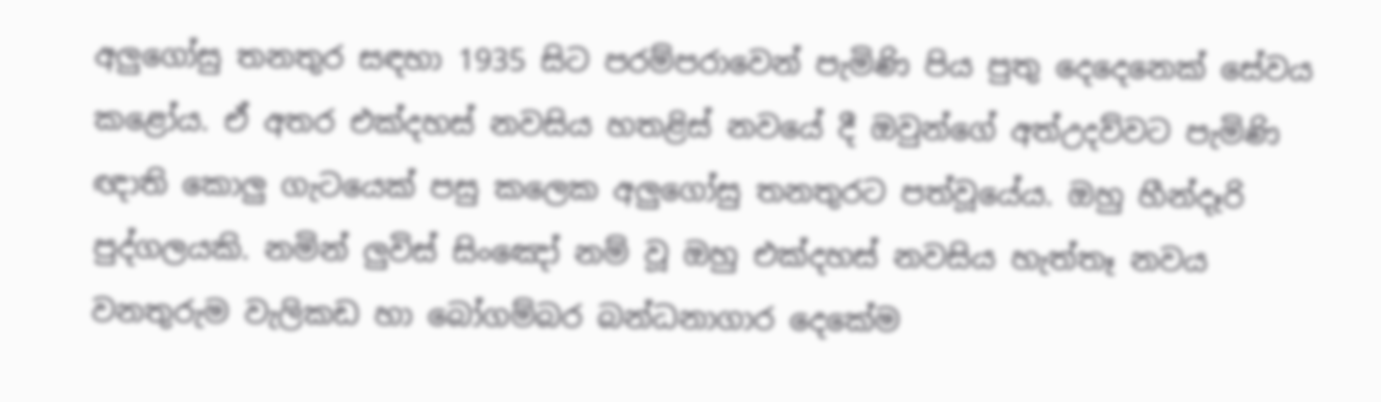අලුගෝසු තනතුර සඳහා 1935 සිට පරම්පරාවෙන් පැමිණි පිය පුතු දෙදෙනෙක් සේවය කළෝය. ඒ අතර එක්දහස් නවසිය හතළිස් නවයේ දී ඔවුන්ගේ අත්උදව්වට පැමිණි ඥාති කොලු ගැටයෙක් පසු කලෙක අලුගෝසු තනතුරට පත්වූයේය. ඔහු හීන්දෑරි පුද්ගලයකි. නමින් ලුවිස් සිංඤෝ නම් වූ ඔහු එක්දහස් නවසිය හැත්තෑ නවය වනතුරුම වැලිකඩ හා බෝගම්බර බන්ධනාගාර දෙකේම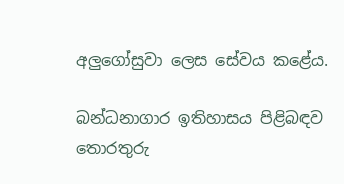අලුගෝසුවා ලෙස සේවය කළේය.

බන්ධනාගාර ඉතිහාසය පිළිබඳව තොරතුරු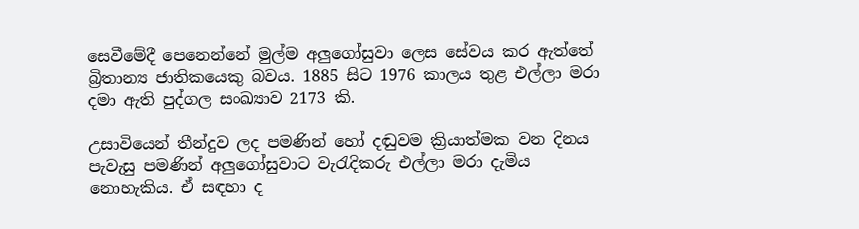සෙවීමේදී පෙනෙන්නේ මුල්ම අලුගෝසුවා ලෙස සේවය කර ඇත්තේ බ්‍රිතාන්‍ය ජාතිකයෙකු බවය. 1885 සිට 1976 කාලය තුළ එල්ලා මරා දමා ඇති පුද්ගල සංඛ්‍යාව 2173 කි.

උසාවියෙන් තීන්දුව ලද පමණින් හෝ දඬුවම ක්‍රියාත්මක වන දිනය පැවැසු පමණින් අලුගෝසුවාට වැරැදිකරු එල්ලා මරා දැමිය නොහැකිය. ඒ සඳහා ද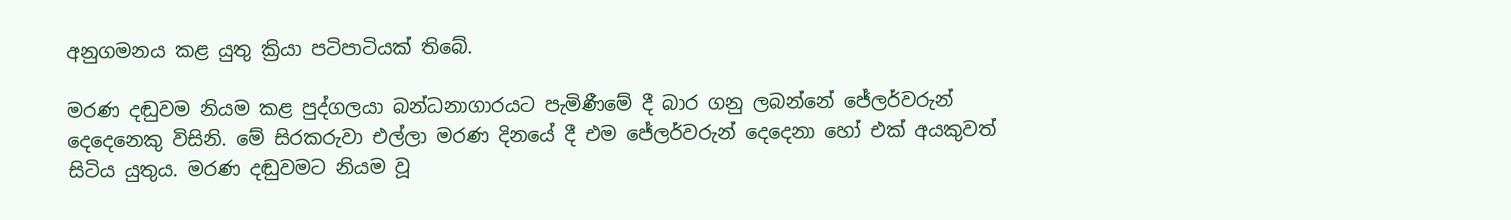අනුගමනය කළ යුතු ක්‍රියා පටිපාටියක් තිබේ.

මරණ දඬුවම නියම කළ පුද්ගලයා බන්ධනාගාරයට පැමිණීමේ දී බාර ගනු ලබන්නේ ජේලර්වරුන් දෙදෙනෙකු විසිනි. මේ සිරකරුවා එල්ලා මරණ දිනයේ දී එම ජේලර්වරුන් දෙදෙනා හෝ එක් අයකුවත් සිටිය යුතුය. මරණ දඬුවමට නියම වූ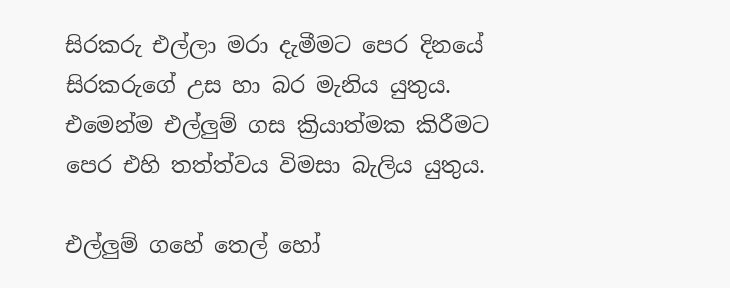සිරකරු එල්ලා මරා දැමීමට පෙර දිනයේ සිරකරුගේ උස හා බර මැනිය යුතුය. එමෙන්ම එල්ලුම් ගස ක්‍රියාත්මක කිරීමට පෙර එහි තත්ත්වය විමසා බැලිය යුතුය.

එල්ලුම් ගහේ තෙල් හෝ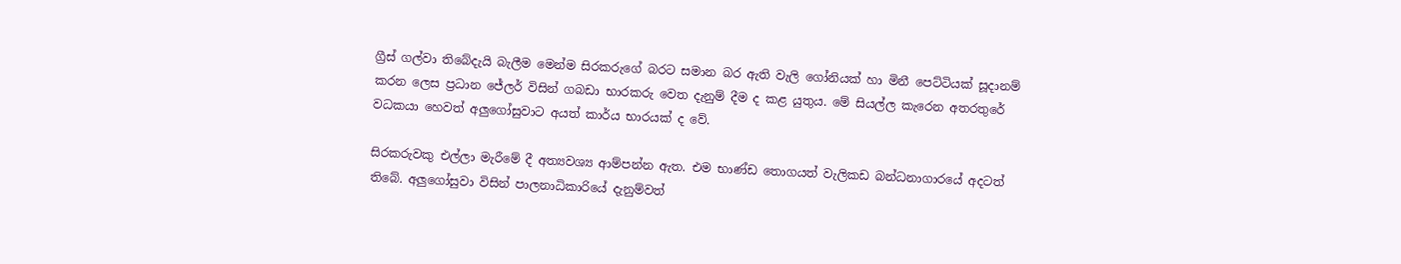ග්‍රීස් ගල්වා තිබේදැයි බැලීම මෙන්ම සිරකරුගේ බරට සමාන බර ඇති වැලි ගෝනියක් හා මිනී පෙට්ටියක් සූදානම් කරන ලෙස ප්‍රධාන ජේලර් විසින් ගබඩා භාරකරු වෙත දැනුම් දීම ද කළ යුතුය. මේ සියල්ල කැරෙන අතරතුරේ වධකයා හෙවත් අලුගෝසුවාට අයත් කාර්ය භාරයක් ද වේ.

සිරකරුවකු එල්ලා මැරීමේ දී අත්‍යවශ්‍ය ආම්පන්න ඇත. එම භාණ්ඩ තොගයත් වැලිකඩ බන්ධනාගාරයේ අදටත් තිබේ. අලුගෝසුවා විසින් පාලනාධිකාරියේ දැනුම්වත්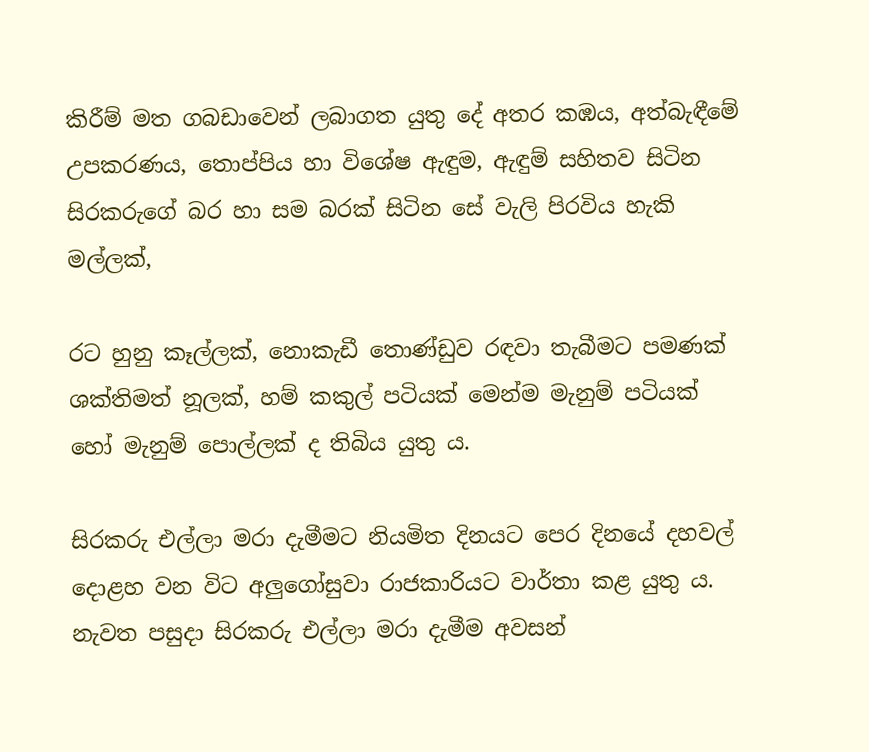කිරීම් මත ගබඩාවෙන් ලබාගත යුතු දේ අතර කඹය, අත්බැඳීමේ උපකරණය, තොප්පිය හා විශේෂ ඇඳුම, ඇඳුම් සහිතව සිටින සිරකරුගේ බර හා සම බරක් සිටින සේ වැලි පිරවිය හැකි මල්ලක්,

රට හුනු කෑල්ලක්, නොකැඩී තොණ්ඩුව රඳවා තැබීමට පමණක් ශක්තිමත් නූලක්, හම් කකුල් පටියක් මෙන්ම මැනුම් පටියක් හෝ මැනුම් පොල්ලක් ද තිබිය යුතු ය.

සිරකරු එල්ලා මරා දැමීමට නියමිත දිනයට පෙර දිනයේ දහවල් දොළහ වන විට අලුගෝසුවා රාජකාරියට වාර්තා කළ යුතු ය. නැවත පසුදා සිරකරු එල්ලා මරා දැමීම අවසන්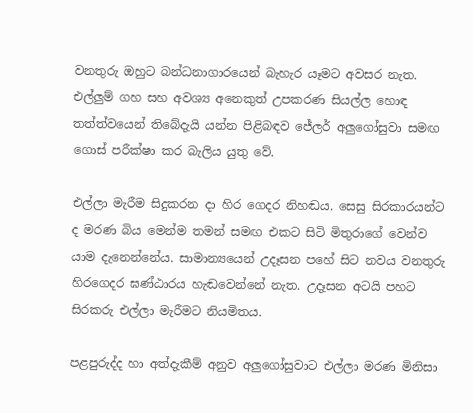වනතුරු ඔහුට බන්ධනාගාරයෙන් බැහැර යෑමට අවසර නැත. එල්ලුම් ගහ සහ අවශ්‍ය අනෙකුත් උපකරණ සියල්ල හොඳ තත්ත්වයෙන් තිබේදැයි යන්න පිළිබඳව ජේලර් අලුගෝසුවා සමඟ ගොස් පරීක්ෂා කර බැලිය යුතු වේ.

එල්ලා මැරීම සිදුකරන දා හිර ගෙදර නිහඬය. සෙසු සිරකාරයන්ට ද මරණ බිය මෙන්ම තමන් සමඟ එකට සිටි මිතුරාගේ වෙන්ව යාම දැනෙන්නේය. සාමාන්‍යයෙන් උදෑසන පහේ සිට නවය වනතුරු හිරගෙදර ඝණ්ඨාරය හැඬවෙන්නේ නැත. උදෑසන අටයි පහට සිරකරු එල්ලා මැරීමට නියමිතය.

පළපුරුද්ද හා අත්දැකීම් අනුව අලුගෝසුවාට එල්ලා මරණ මිනිසා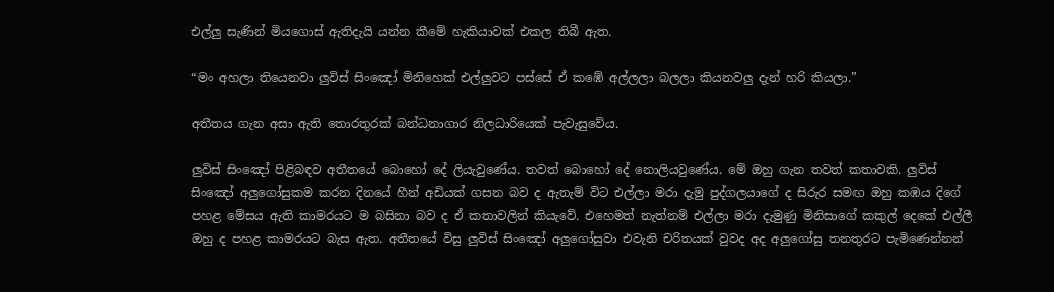එල්ලු සැණින් මියගොස් ඇතිදැයි යන්න කීමේ හැකියාවක් එකල තිබී ඇත.

“මං අහලා තියෙනවා ලුවිස් සිංඤෝ මිනිහෙක් එල්ලුවට පස්සේ ඒ කඹේ අල්ලලා බලලා කියනවලු දැන් හරි කියලා.”

අතීතය ගැන අසා ඇති තොරතුරක් බන්ධනාගාර නිලධාරියෙක් පැවැසුවේය.

ලුවිස් සිංඤෝ පිළිබඳව අතීතයේ බොහෝ දේ ලියැවුණේය. තවත් බොහෝ දේ නොලියවුණේය. මේ ඔහු ගැන තවත් කතාවකි. ලුවිස් සිංඤෝ අලුගෝසුකම කරන දිනයේ හීන් අඩියක් ගසන බව ද ඇතැම් විට එල්ලා මරා දැමු පුද්ගලයාගේ ද සිරුර සමඟ ඔහු කඹය දිගේ පහළ මේසය ඇති කාමරයට ම බසිනා බව ද ඒ කතාවලින් කියැවේ. එහෙමත් නැත්නම් එල්ලා මරා දැමුණු මිනිසාගේ කකුල් දෙකේ එල්ලී ඔහු ද පහළ කාමරයට බැස ඇත. අතීතයේ විසු ලුවිස් සිංඤෝ අලුගෝසුවා එවැනි චරිතයක් වුවද අද අලුගෝසු තනතුරට පැමිණෙන්නන්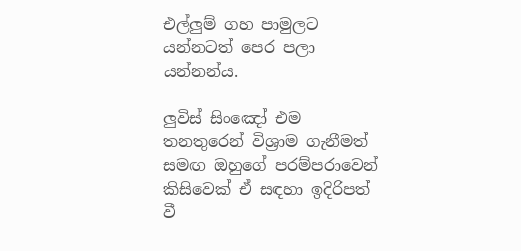එල්ලුම් ගහ පාමුලට යන්නටත් පෙර පලා යන්නන්ය.

ලුවිස් සිංඤෝ එම තනතුරෙන් විශ්‍රාම ගැනීමත් සමඟ ඔහුගේ පරම්පරාවෙන් කිසිවෙක් ඒ සඳහා ඉදිරිපත් වී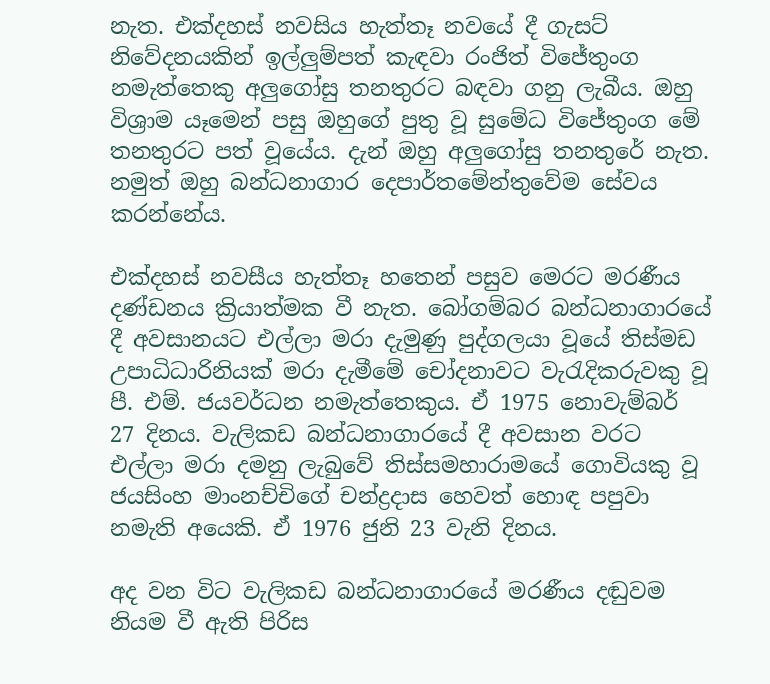නැත. එක්දහස් නවසිය හැත්තෑ නවයේ දී ගැසට් නිවේදනයකින් ඉල්ලුම්පත් කැඳවා රංජිත් විජේතුංග නමැත්තෙකු අලුගෝසු තනතුරට බඳවා ගනු ලැබීය. ඔහු විශ්‍රාම යෑමෙන් පසු ඔහුගේ පුතු වූ සුමේධ විජේතුංග මේ තනතුරට පත් වූයේය. දැන් ඔහු අලුගෝසු තනතුරේ නැත. නමුත් ඔහු බන්ධනාගාර දෙපාර්තමේන්තුවේම සේවය කරන්නේය.

එක්දහස් නවසීය හැත්තෑ හතෙන් පසුව මෙරට මරණීය දණ්ඩනය ක්‍රියාත්මක වී නැත. බෝගම්බර බන්ධනාගාරයේ දී අවසානයට එල්ලා මරා දැමුණු පුද්ගලයා වූයේ තිස්මඩ උපාධිධාරිනියක් මරා දැමීමේ චෝදනාවට වැරැදිකරුවකු වූ පී. එම්. ජයවර්ධන නමැත්තෙකුය. ඒ 1975 නොවැම්බර් 27 දිනය. වැලිකඩ බන්ධනාගාරයේ දී අවසාන වරට එල්ලා මරා දමනු ලැබුවේ තිස්සමහාරාමයේ ගොවියකු වූ ජයසිංහ මාංනච්චිගේ චන්ද්‍රදාස හෙවත් හොඳ පපුවා නමැති අයෙකි. ඒ 1976 ජුනි 23 වැනි දිනය.

අද වන විට වැලිකඩ බන්ධනාගාරයේ මරණීය දඬුවම නියම වී ඇති පිරිස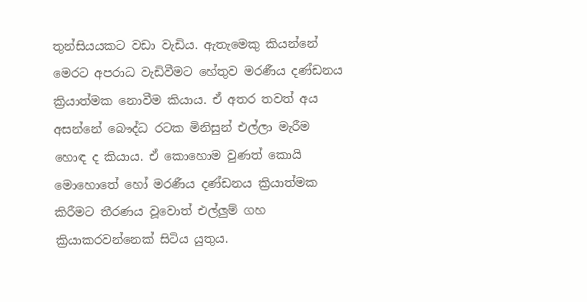තුන්සියයකට වඩා වැඩිය. ඇතැමෙකු කියන්නේ මෙරට අපරාධ වැඩිවීමට හේතුව මරණීය දණ්ඩනය ක්‍රියාත්මක නොවීම කියාය. ඒ අතර තවත් අය අසන්නේ බෞද්ධ රටක මිනිසුන් එල්ලා මැරීම හොඳ ද කියාය. ඒ කොහොම වුණත් කොයි මොහොතේ හෝ මරණීය දණ්ඩනය ක්‍රියාත්මක කිරීමට තීරණය වූවොත් එල්ලුම් ගහ ක්‍රියාකරවන්නෙක් සිටිය යුතුය.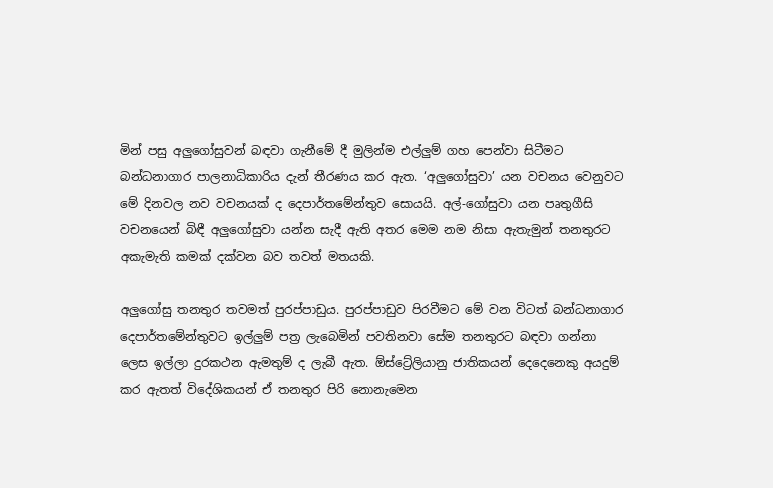මින් පසු අලුගෝසුවන් බඳවා ගැනීමේ දී මුලින්ම එල්ලුම් ගහ පෙන්වා සිටීමට බන්ධනාගාර පාලනාධිකාරිය දැන් තීරණය කර ඇත. ‘අලුගෝසුවා’ යන වචනය වෙනුවට මේ දිනවල නව වචනයක් ද දෙපාර්තමේන්තුව සොයයි. අල්-ගෝසුවා යන පෘතුගීසි වචනයෙන් බිඳී අලුගෝසුවා යන්න සැදී ඇති අතර මෙම නම නිසා ඇතැමුන් තනතුරට අකැමැති කමක් දක්වන බව තවත් මතයකි.

අලුගෝසු තනතුර තවමත් පුරප්පාඩුය. පුරප්පාඩුව පිරවීමට මේ වන විටත් බන්ධනාගාර දෙපාර්තමේන්තුවට ඉල්ලුම් පත්‍ර ලැබෙමින් පවතිනවා සේම තනතුරට බඳවා ගන්නා ලෙස ඉල්ලා දුරකථන ඇමතුම් ද ලැබී ඇත. ඕස්ට්‍රේලියානු ජාතිකයන් දෙදෙනෙකු අයදුම් කර ඇතත් විදේශිකයන් ඒ තනතුර පිරි නොනැමෙන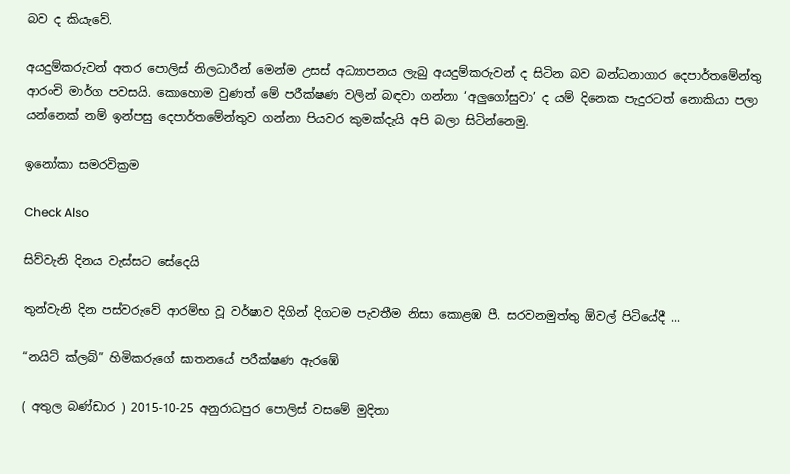බව ද කියැවේ.

අයදුම්කරුවන් අතර පොලිස් නිලධාරීන් මෙන්ම උසස් අධ්‍යාපනය ලැබු අයදුම්කරුවන් ද සිටින බව බන්ධනාගාර දෙපාර්තමේන්තු ආරංචි මාර්ග පවසයි. කොහොම වුණත් මේ පරීක්ෂණ වලින් බඳවා ගන්නා ‘අලුගෝසුවා’ ද යම් දිනෙක පැදුරටත් නොකියා පලා යන්නෙක් නම් ඉන්පසු දෙපාර්තමේන්තුව ගන්නා පියවර කුමක්දැයි අපි බලා සිටින්නෙමු.

ඉනෝකා සමරවික්‍රම

Check Also

සිව්වැනි දිනය වැස්සට සේදෙයි

තුන්වැනි දින පස්වරුවේ ආරම්භ වූ වර්ෂාව දිගින් දිගටම පැවතීම නිසා කොළඹ පී. සරවනමුත්තු ඕවල් පිටියේදී ...

“නයිට් ක්ලබ්” හිමිකරුගේ ඝාතනයේ පරීක්ෂණ ඇරඹේ

( අතුල බණ්ඩාර ) 2015-10-25 අනුරාධපුර පොලිස් වසමේ මුදිතා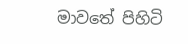මාවතේ පිහිටි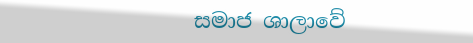සමාජ ශාලාවේ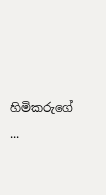හිමිකරුගේ ...